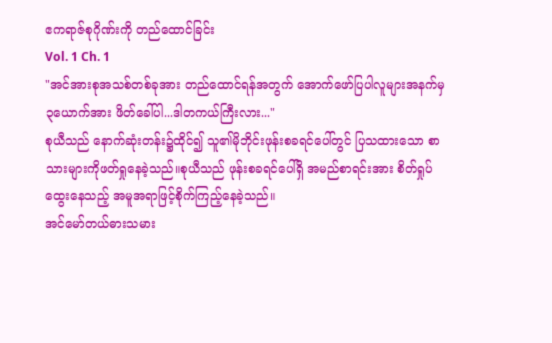ဧကရာဇ်စုဂိုဏ်းကို တည်ထောင်ခြင်း
Vol. 1 Ch. 1
"အင်အားစုအသစ်တစ်ခုအား တည်ထောင်ရန်အတွက် အောက်ဖော်ပြပါလူများအနက်မှ ၃ယောက်အား ဖိတ်ခေါ်ပါ...ဒါတကယ်ကြီးလား..."
စုယီသည် နောက်ဆုံးတန်း၌ထိုင်၍ သူ၏မိုဘိုင်းဖုန်းစခရင်ပေါ်တွင် ပြသထားသော စာသားများကိုဖတ်ရှုနေခဲ့သည်။စုယီသည် ဖုန်းစခရင်ပေါ်ရှိ အမည်စာရင်းအား စိတ်ရှုပ်ထွေးနေသည့် အမူအရာဖြင့်စိုက်ကြည့်နေခဲ့သည်။
အင်မော်တယ်ဓားသမား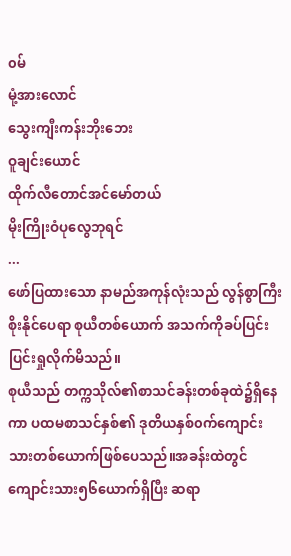၀မ်
မုံ့အားလောင်
သွေးကျီးကန်းဘိုးဘေး
ဝူချင်းယောင်
ထိုက်လီတောင်အင်မော်တယ်
မိုးကြိုးဝံပုလွေဘုရင်
...
ဖော်ပြထားသော နာမည်အကုန်လုံးသည် လွန်စွာကြီးစိုးနိုင်ပေရာ စုယီတစ်ယောက် အသက်ကိုခပ်ပြင်းပြင်းရှုလိုက်မိသည်။
စုယီသည် တက္ကသိုလ်၏စာသင်ခန်းတစ်ခုထဲ၌ရှိနေကာ ပထမစာသင်နှစ်၏ ဒုတိယနှစ်၀က်ကျောင်းသားတစ်ယောက်ဖြစ်ပေသည်။အခန်းထဲတွင် ကျောင်းသား၅၆ယောက်ရှိပြီး ဆရာ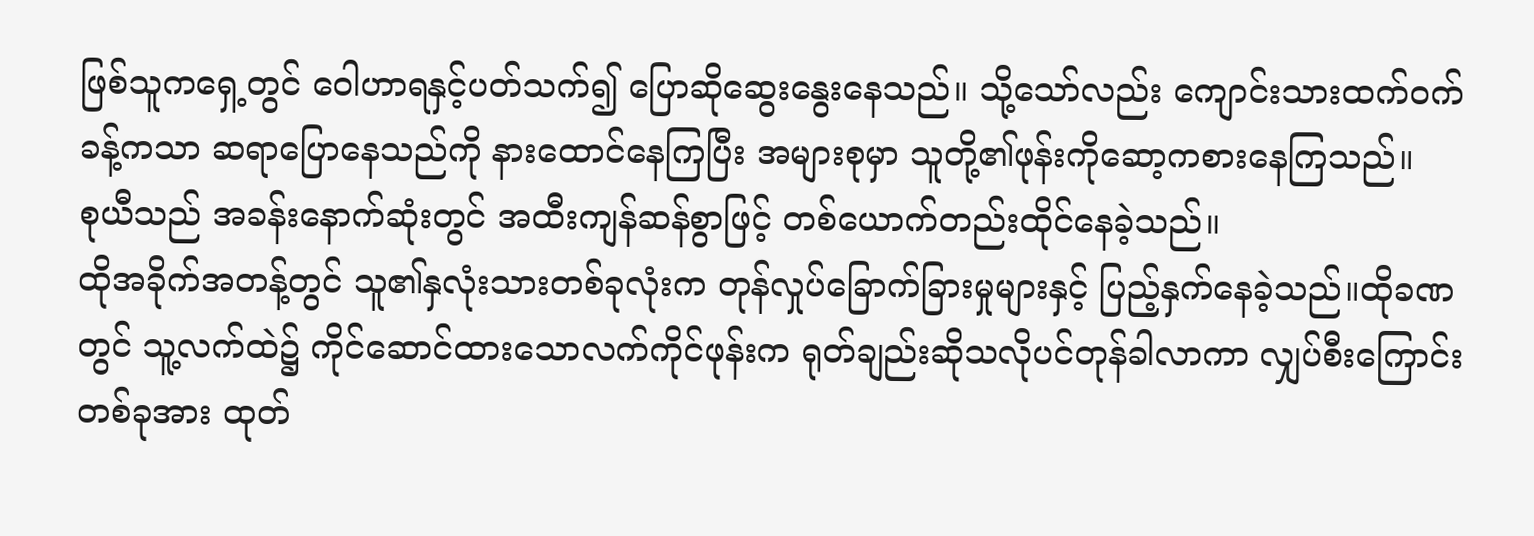ဖြစ်သူကရှေ့တွင် ဝေါဟာရနှင့်ပတ်သက်၍ ပြောဆိုဆွေးနွေးနေသည်။ သို့သော်လည်း ကျောင်းသားထက်၀က်ခန့်ကသာ ဆရာပြောနေသည်ကို နားထောင်နေကြပြီး အများစုမှာ သူတို့၏ဖုန်းကိုဆော့ကစားနေကြသည်။
စုယီသည် အခန်းနောက်ဆုံးတွင် အထီးကျန်ဆန်စွာဖြင့် တစ်ယောက်တည်းထိုင်နေခဲ့သည်။
ထိုအခိုက်အတန့်တွင် သူ၏နှလုံးသားတစ်ခုလုံးက တုန်လှုပ်ခြောက်ခြားမှုများနှင့် ပြည့်နှက်နေခဲ့သည်။ထိုခဏတွင် သူ့လက်ထဲ၌ ကိုင်ဆောင်ထားသောလက်ကိုင်ဖုန်းက ရုတ်ချည်းဆိုသလိုပင်တုန်ခါလာကာ လျှပ်စီးကြောင်းတစ်ခုအား ထုတ်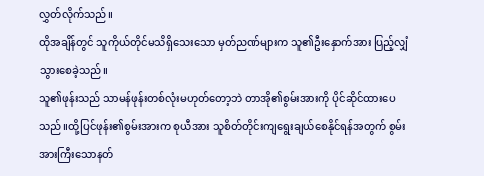လွှတ်လိုက်သည်။
ထိုအချိန်တွင် သူကိုယ်တိုင်မသိရှိသေးသော မှတ်ညဏ်များက သူ၏ဦးနှောက်အား ပြည့်လျှံသွားစေခဲ့သည်။
သူ၏ဖုန်းသည် သာမန်ဖုန်းတစ်လုံးမဟုတ်တော့ဘဲ တာအို၏စွမ်းအားကို ပိုင်ဆိုင်ထားပေသည်။ထို့ပြင်ဖုန်း၏စွမ်းအားက စုယီအား သူစိတ်တိုင်းကျရွေးချယ်စေနိုင်ရန်အတွက် စွမ်းအားကြီးသောနတ်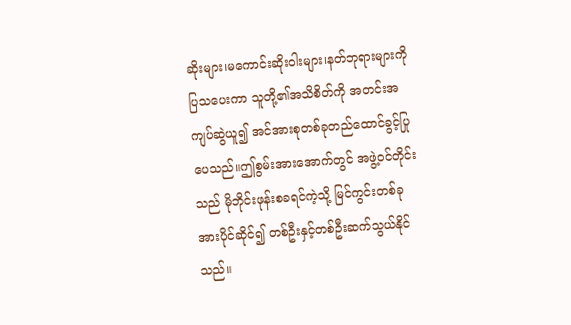ဆိုးများ၊မကောင်းဆိုးဝါးများ၊နတ်ဘုရားများကို ပြသပေးကာ သူတို့၏အသိစိတ်ကို အတင်းအကျပ်ဆွဲယူ၍ အင်အားစုတစ်ခုတည်ထောင်ခွင့်ပြုပေသည်။ဤစွမ်းအားအောက်တွင် အဖွဲ့၀င်တိုင်းသည် မိုဘိုင်းဖုန်းစခရင်ကဲ့သို့ မြင်ကွင်းတစ်ခုအားပိုင်ဆိုင်၍ တစ်ဦးနှင့်တစ်ဦးဆက်သွယ်နိုင်သည်။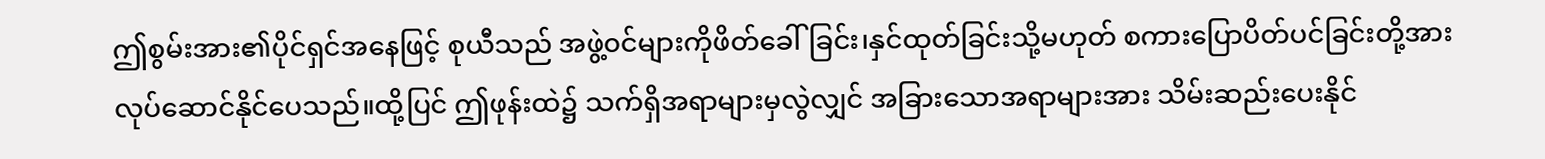ဤစွမ်းအား၏ပိုင်ရှင်အနေဖြင့် စုယီသည် အဖွဲ့၀င်များကိုဖိတ်ခေါ်ခြင်း၊နှင်ထုတ်ခြင်းသို့မဟုတ် စကားပြောပိတ်ပင်ခြင်းတို့အား လုပ်ဆောင်နိုင်ပေသည်။ထို့ပြင် ဤဖုန်းထဲ၌ သက်ရှိအရာများမှလွဲလျှင် အခြားသောအရာများအား သိမ်းဆည်းပေးနိုင်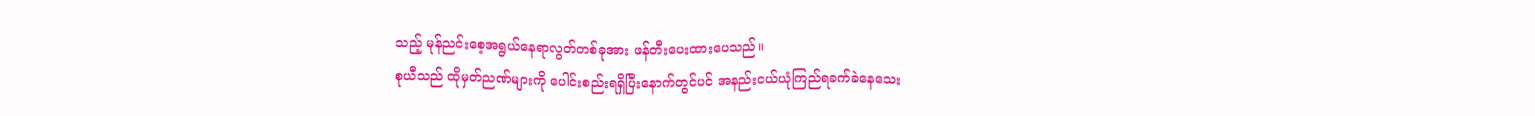သည့် မုန်ညင်းစေ့အရွယ်နေရာလွတ်တစ်ခုအား ဖန်တီးပေးထားပေသည်။
စုယီသည် ထိုမှတ်ညဏ်များကို ပေါင်းစည်းရရှိပြီးနောက်တွင်ပင် အနည်းငယ်ယုံကြည်ရခက်ခဲနေသေး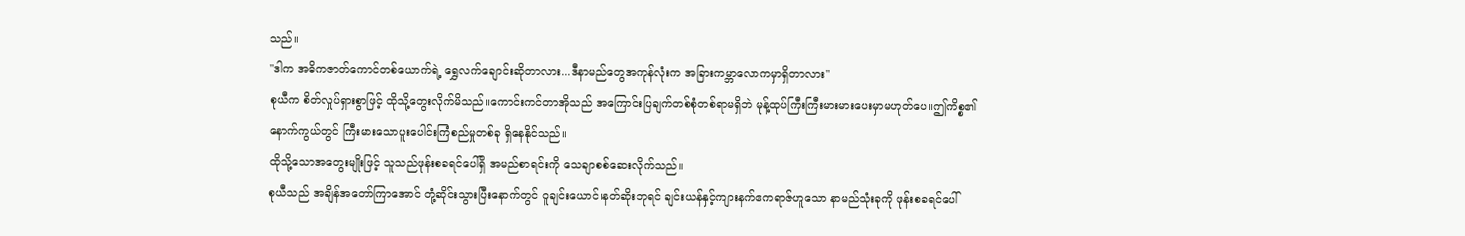သည်။
"ဒါက အဓိကဇာတ်ကောင်တစ်ယောက်ရဲ့ ရွှေလက်ချောင်းဆိုတာလား...ဒီနာမည်တွေအကုန်လုံးက အခြားကမ္ဘာလောကမှာရှိတာလား"
စုယီက စိတ်လှုပ်ရှားစွာဖြင့် ထိုသို့တွေးလိုက်မိသည်။ကောင်းကင်တာအိုသည် အကြောင်းပြချက်တစ်စုံတစ်ရာမရှိဘဲ မုန့်ထုပ်ကြီးကြီးမားမားပေးမှာမဟုတ်ပေ။ဤကိစ္စ၏နောက်ကွယ်တွင် ကြီးမားသောပူးပေါင်းကြံစည်မှုတစ်ခု ရှိနေနိုင်သည်။
ထိုသို့သောအတွေးမျိုးဖြင့် သူသည်ဖုန်းစခရင်ပေါ်ရှိ အမည်စာရင်းကို သေချာစစ်ဆေးလိုက်သည်။
စုယီသည် အချိန်အတော်ကြာအောင် တုံ့ဆိုင်းသွားပြီးနောက်တွင် ဝူချင်းယောင်၊နတ်ဆိုးဘုရင် ချင်းယန်နှင့်ကျားနက်ဧကရာဇ်ဟူသော နာမည်သုံးခုကို ဖုန်းစခရင်ပေါ်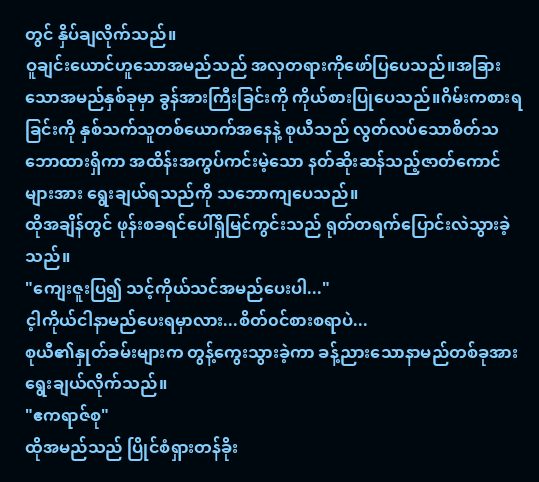တွင် နှိပ်ချလိုက်သည်။
ဝူချင်းယောင်ဟူသောအမည်သည် အလှတရားကိုဖော်ပြပေသည်။အခြားသောအမည်နှစ်ခုမှာ ခွန်အားကြီးခြင်းကို ကိုယ်စားပြုပေသည်။ဂိမ်းကစားရခြင်းကို နှစ်သက်သူတစ်ယောက်အနေနဲ့ စုယီသည် လွတ်လပ်သောစိတ်သဘောထားရှိကာ အထိန်းအကွပ်ကင်းမဲ့သော နတ်ဆိုးဆန်သည့်ဇာတ်ကောင်များအား ရွေးချယ်ရသည်ကို သဘောကျပေသည်။
ထိုအချိန်တွင် ဖုန်းစခရင်ပေါ်ရှိမြင်ကွင်းသည် ရုတ်တရက်ပြောင်းလဲသွားခဲ့သည်။
"ကျေးဇူးပြ၍ သင့်ကိုယ်သင်အမည်ပေးပါ..."
င့ါကိုယ်ငါနာမည်ပေးရမှာလား...စိတ်၀င်စားစရာပဲ...
စုယီ၏နှုတ်ခမ်းများက တွန့်ကွေးသွားခဲ့ကာ ခန့်ညားသောနာမည်တစ်ခုအား ရွေးချယ်လိုက်သည်။
"ဧကရာဇ်စု"
ထိုအမည်သည် ပြိုင်စံရှားတန်ခိုး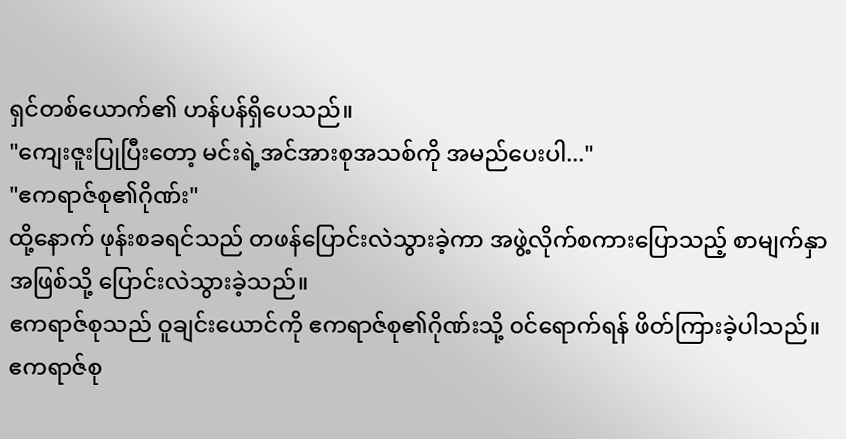ရှင်တစ်ယောက်၏ ဟန်ပန်ရှိပေသည်။
"ကျေးဇူးပြုပြီးတော့ မင်းရဲ့အင်အားစုအသစ်ကို အမည်ပေးပါ..."
"ဧကရာဇ်စု၏ဂိုဏ်း"
ထို့နောက် ဖုန်းစခရင်သည် တဖန်ပြောင်းလဲသွားခဲ့ကာ အဖွဲ့လိုက်စကားပြောသည့် စာမျက်နှာအဖြစ်သို့ ပြောင်းလဲသွားခဲ့သည်။
ဧကရာဇ်စုသည် ဝူချင်းယောင်ကို ဧကရာဇ်စု၏ဂိုဏ်းသို့ ၀င်ရောက်ရန် ဖိတ်ကြားခဲ့ပါသည်။
ဧကရာဇ်စု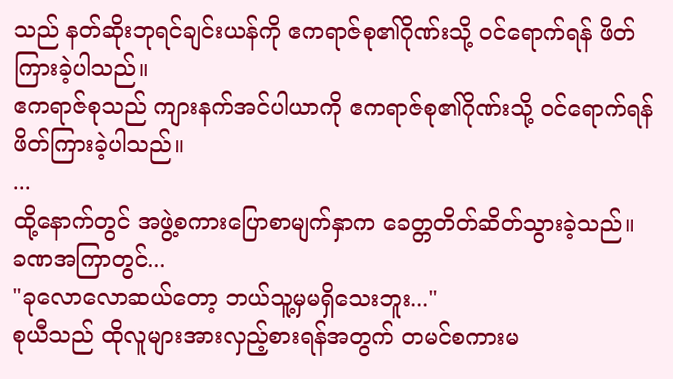သည် နတ်ဆိုးဘုရင်ချင်းယန်ကို ဧကရာဇ်စု၏ဂိုဏ်းသို့ ၀င်ရောက်ရန် ဖိတ်ကြားခဲ့ပါသည်။
ဧကရာဇ်စုသည် ကျားနက်အင်ပါယာကို ဧကရာဇ်စု၏ဂိုဏ်းသို့ ၀င်ရောက်ရန် ဖိတ်ကြားခဲ့ပါသည်။
...
ထို့နောက်တွင် အဖွဲ့စကားပြောစာမျက်နှာက ခေတ္တတိတ်ဆိတ်သွားခဲ့သည်။
ခဏအကြာတွင်...
"ခုလောလောဆယ်တော့ ဘယ်သူ့မှမရှိသေးဘူး..."
စုယီသည် ထိုလူများအားလှည့်စားရန်အတွက် တမင်စကားမ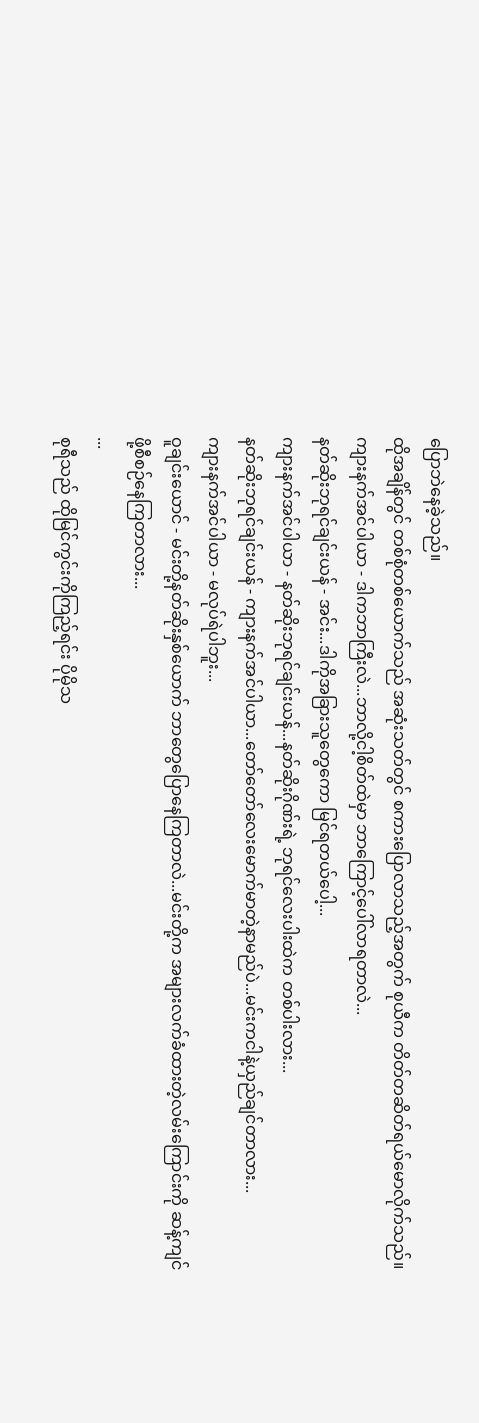ပြောဘဲနေခဲ့သည်။
ထိုအချိန်တွင် တစ်စုံတစ်ယောက်သည် အဆုံးသတ်တွင် စကားပြောလာသည့်အတွက် စုယီက တိတ်တဆိတ်ရယ်မောလိုက်သည်။
ကျားနက်အင်ပါယာ - ဒါကဘာကြီးလဲ...ဘာလို့ငါ့စိတ်ထဲမှာ ဘာကြောင့်ပေါ်လာရတာလဲ...
နတ်ဆိုးဘုရင်ချင်းယန် - အင်း...ဒါကိုအခြားသူတွေကော မြင်ရတယ်ပေါ့...
ကျားနက်အင်ပါယာ - နတ်ဆိုးဘုရင်ချင်းယန်...နတ်ဆိုးဂိုဏ်းရဲ့ ဘုရင်လေးပါးထဲက တစ်ပါးလား...
နတ်ဆိုးဘုရင်ချင်းယန် - ကျားနက်အင်ပါယာ...တော်တော်လေးမောက်မာတဲ့နာမည်ပဲ...မင်းကငါနဲ့ယှည်ချင်တာလား...
ကျားနက်အင်ပါယာ - မလုပ်ရဲပါဘူး...
ဝူချင်းယောင် - မင်းတို့နတ်ဆိုးနှစ်ယောက် ဘာတွေပြောနေကြတာလဲ...မင်းတို့က အများလက်ခံထားတဲ့လမ်းကြောင်းကို ဆန့်ကျင်ဖို့စီစဉ်နေကြတာလား...
...
စုရီသည် ထိုမြင်ကွင်းကိုကြည့်ရင်း ပိုမိုသ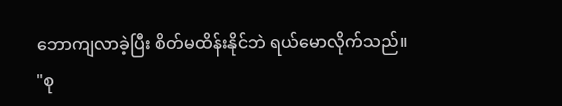ဘောကျလာခဲ့ပြီး စိတ်မထိန်းနိုင်ဘဲ ရယ်မောလိုက်သည်။
"စု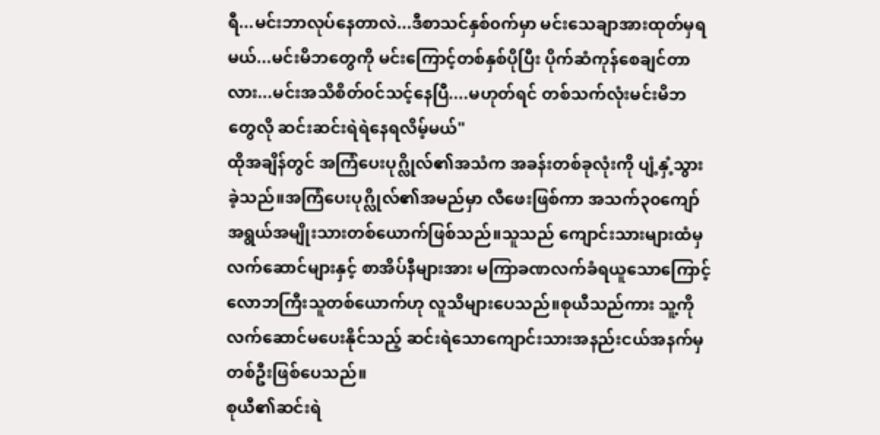ရီ...မင်းဘာလုပ်နေတာလဲ...ဒီစာသင်နှစ်၀က်မှာ မင်းသေချာအားထုတ်မှရမယ်...မင်းမိဘတွေကို မင်းကြောင့်တစ်နှစ်ပိုပြီး ပိုက်ဆံကုန်စေချင်တာလား...မင်းအသိစိတ်၀င်သင့်နေပြီ....မဟုတ်ရင် တစ်သက်လုံးမင်းမိဘတွေလို ဆင်းဆင်းရဲရဲနေရလိမ့်မယ်"
ထိုအချိန်တွင် အကြံပေးပုဂ္လိုလ်၏အသံက အခန်းတစ်ခုလုံးကို ပျံ့နှံ့သွားခဲ့သည်။အကြံပေးပုဂ္လိုလ်၏အမည်မှာ လီဖေးဖြစ်ကာ အသက်၃၀ကျော်အရွယ်အမျိုးသားတစ်ယောက်ဖြစ်သည်။သူသည် ကျောင်းသားများထံမှ လက်ဆောင်များနှင့် စာအိပ်နီများအား မကြာခဏလက်ခံရယူသောကြောင့် လောဘကြီးသူတစ်ယောက်ဟု လူသိများပေသည်။စုယီသည်ကား သူ့ကိုလက်ဆောင်မပေးနိုင်သည့် ဆင်းရဲသောကျောင်းသားအနည်းငယ်အနက်မှ တစ်ဦးဖြစ်ပေသည်။
စုယီ၏ဆင်းရဲ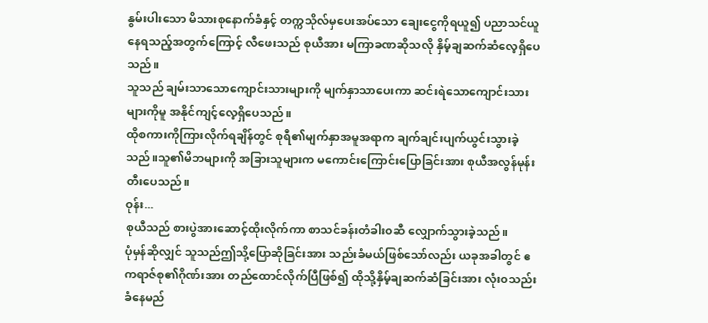နွမ်းပါးသော မိသားစုနောက်ခံနှင့် တက္ကသိုလ်မှပေးအပ်သော ချေးငွေကိုရယူ၍ ပညာသင်ယူနေရသည့်အတွက်ကြောင့် လီဖေးသည် စုယီအား မကြာခဏဆိုသလို နှိမ့်ချဆက်ဆံလေ့ရှိပေသည်။
သူသည် ချမ်းသာသောကျောင်းသားများကို မျက်နှာသာပေးကာ ဆင်းရဲသောကျောင်းသားများကိုမူ အနိုင်ကျင့်လေ့ရှိပေသည်။
ထိုစကားကိုကြားလိုက်ရချိန်တွင် စုရီ၏မျက်နှာအမူအရာက ချက်ချင်းပျက်ယွင်းသွားခဲ့သည်။သူ၏မိဘများကို အခြားသူများက မကောင်းကြောင်းပြောခြင်းအား စုယီအလွန်မုန်းတီးပေသည်။
ဝုန်း...
စုယီသည် စားပွဲအားဆောင့်ထိုးလိုက်ကာ စာသင်ခန်းတံခါး၀ဆီ လျှောက်သွားခဲ့သည်။
ပုံမှန်ဆိုလျှင် သူသည်ဤသို့ပြောဆိုခြင်းအား သည်းခံမယ်ဖြစ်သော်လည်း ယခုအခါတွင် ဧကရာဇ်စု၏ဂိုဏ်းအား တည်ထောင်လိုက်ပြီဖြစ်၍ ထိုသို့နှိမ့်ချဆက်ဆံခြင်းအား လုံး၀သည်းခံနေမည်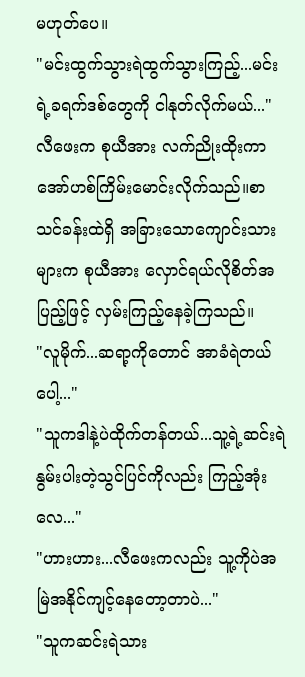မဟုတ်ပေ။
"မင်းထွက်သွားရဲထွက်သွားကြည့်...မင်းရဲ့ခရက်ဒစ်တွေကို ငါနုတ်လိုက်မယ်..."
လီဖေးက စုယီအား လက်ညိုးထိုးကာ အော်ဟစ်ကြိမ်းမောင်းလိုက်သည်။စာသင်ခန်းထဲရှိ အခြားသောကျောင်းသားများက စုယီအား လှောင်ရယ်လိုစိတ်အပြည့်ဖြင့် လှမ်းကြည့်နေခဲ့ကြသည်။
"လူမိုက်...ဆရာ့ကိုတောင် အာခံရဲတယ်ပေါ့..."
"သူကဒါနဲ့ပဲထိုက်တန်တယ်...သူ့ရဲ့ဆင်းရဲနွမ်းပါးတဲ့သွင်ပြင်ကိုလည်း ကြည့်အုံးလေ..."
"ဟားဟား...လီဖေးကလည်း သူ့ကိုပဲအမြဲအနိုင်ကျင့်နေတော့တာပဲ..."
"သူကဆင်းရဲသား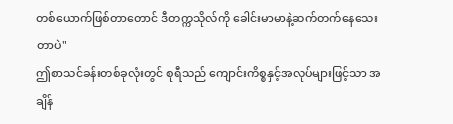တစ်ယောက်ဖြစ်တာတောင် ဒီတက္ကသိုလ်ကို ခေါင်းမာမာနဲ့ဆက်တက်နေသေးတာပဲ"
ဤစာသင်ခန်းတစ်ခုလုံးတွင် စုရီသည် ကျောင်းကိစ္စနှင့်အလုပ်များဖြင့်သာ အချိန်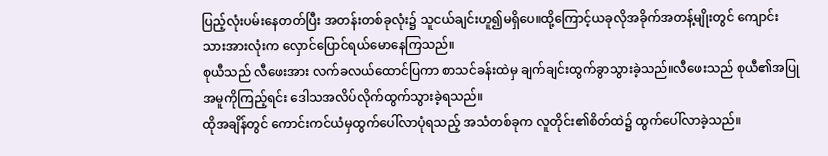ပြည့်လုံးပမ်းနေတတ်ပြီး အတန်းတစ်ခုလုံး၌ သူငယ်ချင်းဟူ၍မရှိပေ။ထို့ကြောင့်ယခုလိုအခိုက်အတန့်မျိုးတွင် ကျောင်းသားအားလုံးက လှောင်ပြောင်ရယ်မောနေကြသည်။
စုယီသည် လီဖေးအား လက်ခလယ်ထောင်ပြကာ စာသင်ခန်းထဲမှ ချက်ချင်းထွက်ခွာသွားခဲ့သည်။လီဖေးသည် စုယီ၏အပြုအမူကိုကြည့်ရင်း ဒေါသအလိပ်လိုက်ထွက်သွားခဲ့ရသည်။
ထိုအချိန်တွင် ကောင်းကင်ယံမှထွက်ပေါ်လာပုံရသည့် အသံတစ်ခုက လူတိုင်း၏စိတ်ထဲ၌ ထွက်ပေါ်လာခဲ့သည်။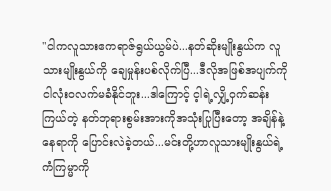"ငါကလူသားဧကရာဇ်ရွယ်ယွမ်ပဲ...နတ်ဆိုးမျိုးနွယ်က လူသားမျိုးနွယ်ကို ချေမှုန်းပစ်လိုက်ပြီ...ဒီလိုအဖြစ်အပျက်ကို ငါလုံး၀လက်မခံနိုင်ဘူး...ဒါကြောင့် င့ါရဲ့လျှိ့ဝှက်ဆန်းကြယ်တဲ့ နတ်ဘုရားစွမ်းအားကိုအသုံးပြုပြီးတော့ အချိန်နဲ့နေရာကို ပြောင်းလဲခဲ့တယ်...မင်းတို့ဟာလူသားမျိုးနွယ်ရဲ့ကံကြမ္မာကို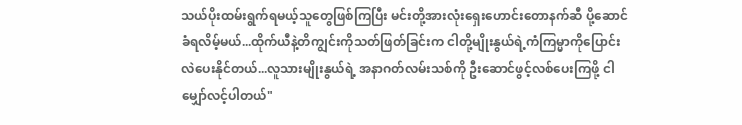သယ်ပိုးထမ်းရွက်ရမယ့်သူတွေဖြစ်ကြပြီး မင်းတို့အားလုံးရှေးဟောင်းတောနက်ဆီ ပို့ဆောင်ခံရလိမ့်မယ်...ထိုက်ယီနဲ့တိကျွင်းကိုသတ်ဖြတ်ခြင်းက ငါတို့မျိုးနွယ်ရဲ့ကံကြမ္မာကိုပြောင်းလဲပေးနိုင်တယ်...လူသားမျိုးနွယ်ရဲ့ အနာဂတ်လမ်းသစ်ကို ဦးဆောင်ဖွင့်လစ်ပေးကြဖို့ ငါမျှော်လင့်ပါတယ်"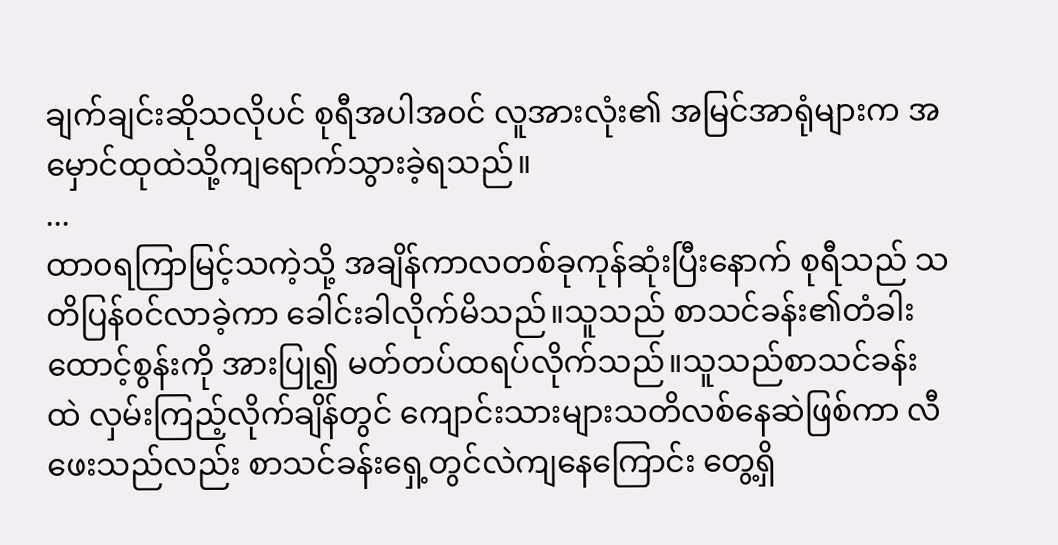ချက်ချင်းဆိုသလိုပင် စုရီအပါအ၀င် လူအားလုံး၏ အမြင်အာရုံများက အမှောင်ထုထဲသို့ကျရောက်သွားခဲ့ရသည်။
...
ထာ၀ရကြာမြင့်သကဲ့သို့ အချိန်ကာလတစ်ခုကုန်ဆုံးပြီးနောက် စုရီသည် သတိပြန်၀င်လာခဲ့ကာ ခေါင်းခါလိုက်မိသည်။သူသည် စာသင်ခန်း၏တံခါးထောင့်စွန်းကို အားပြု၍ မတ်တပ်ထရပ်လိုက်သည်။သူသည်စာသင်ခန်းထဲ လှမ်းကြည့်လိုက်ချိန်တွင် ကျောင်းသားများသတိလစ်နေဆဲဖြစ်ကာ လီဖေးသည်လည်း စာသင်ခန်းရှေ့တွင်လဲကျနေကြောင်း တွေ့ရှိ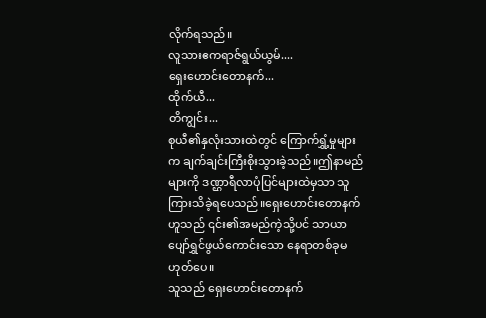လိုက်ရသည်။
လူသားဧကရာဇ်ရွယ်ယွမ်....
ရှေးဟောင်းတောနက်...
ထိုက်ယီ...
တိကျွင်း...
စုယီ၏နှလုံးသားထဲတွင် ကြောက်ရွှံ့မှုများက ချက်ချင်းကြီးစိုးသွားခဲ့သည်။ဤနာမည်များကို ဒဏ္ဌာရီလာပုံပြင်များထဲမှသာ သူကြားသိခဲ့ရပေသည်။ရှေးဟောင်းတောနက်ဟူသည် ၎င်း၏အမည်ကဲ့သို့ပင် သာယာပျော်ရွှင်ဖွယ်ကောင်းသော နေရာတစ်ခုမဟုတ်ပေ။
သူသည် ရှေးဟောင်းတောနက်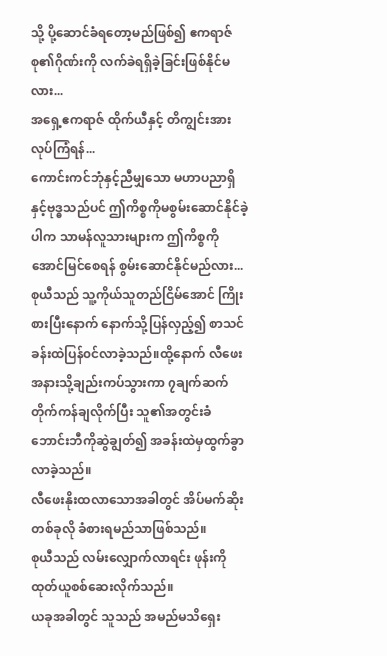သို့ ပို့ဆောင်ခံရတော့မည်ဖြစ်၍ ဧကရာဇ်စု၏ဂိုဏ်းကို လက်ခဲရရှိခဲ့ခြင်းဖြစ်နိုင်မလား...
အရှေ့ဧကရာဇ် ထိုက်ယီနှင့် တိကျွင်းအား လုပ်ကြံရန်...
ကောင်းကင်ဘုံနှင့်ညီမျှသော မဟာပညာရှိနှင့်ဗုဒ္ဓသည်ပင် ဤကိစ္စကိုမစွမ်းဆောင်နိုင်ခဲ့ပါက သာမန်လူသားများက ဤကိစ္စကိုအောင်မြင်စေရန် စွမ်းဆောင်နိုင်မည်လား...
စုယီသည် သူ့ကိုယ်သူတည်ငြိမ်အောင် ကြိုးစားပြီးနောက် နောက်သို့ပြန်လှည့်၍ စာသင်ခန်းထဲပြန်၀င်လာခဲ့သည်။ထို့နောက် လီဖေးအနားသို့ချည်းကပ်သွားကာ ၇ချက်ဆက်တိုက်ကန်ချလိုက်ပြီး သူ၏အတွင်းခံဘောင်းဘီကိုဆွဲချွတ်၍ အခန်းထဲမှထွက်ခွာလာခဲ့သည်။
လီဖေးနိုးထလာသောအခါတွင် အိပ်မက်ဆိုးတစ်ခုလို ခံစားရမည်သာဖြစ်သည်။
စုယီသည် လမ်းလျှောက်လာရင်း ဖုန်းကိုထုတ်ယူစစ်ဆေးလိုက်သည်။
ယခုအခါတွင် သူသည် အမည်မသိရှေး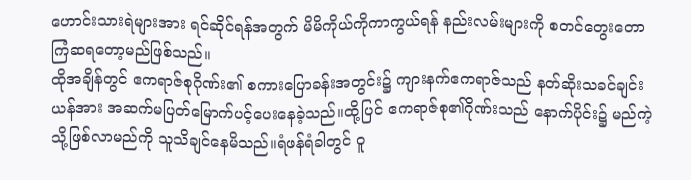ဟောင်းသားရဲများအား ရင်ဆိုင်ရန်အတွက် မိမိကိုယ်ကိုကာကွယ်ရန် နည်းလမ်းများကို စတင်တွေးတောကြံဆရတော့မည်ဖြစ်သည်။
ထိုအချိန်တွင် ဧကရာဇ်စုဂိုဏ်း၏ စကားပြောခန်းအတွင်း၌ ကျားနက်ဧကရာဇ်သည် နတ်ဆိုးသခင်ချင်းယန်အား အဆက်မပြတ်မြောက်ပင့်ပေးနေခဲ့သည်။ထို့ပြင် ဧကရာဇ်စု၏ဂိုဏ်းသည် နောက်ပိုင်း၌ မည်ကဲ့သို့ဖြစ်လာမည်ကို သူသိချင်နေမိသည်။ရံဖန်ရံခါတွင် ဝူ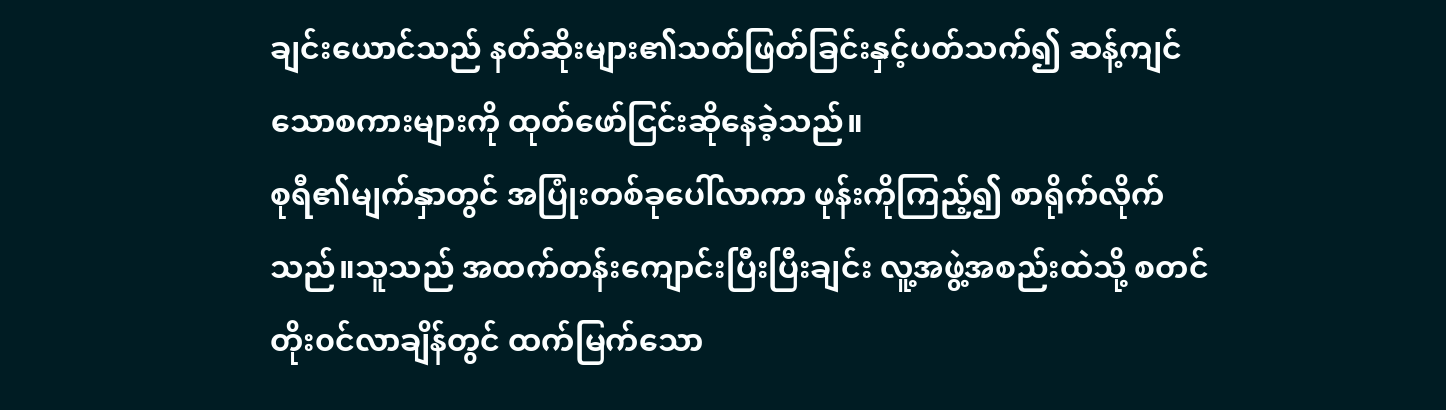ချင်းယောင်သည် နတ်ဆိုးများ၏သတ်ဖြတ်ခြင်းနှင့်ပတ်သက်၍ ဆန့်ကျင်သောစကားများကို ထုတ်ဖော်ငြင်းဆိုနေခဲ့သည်။
စုရီ၏မျက်နှာတွင် အပြုံးတစ်ခုပေါ်လာကာ ဖုန်းကိုကြည့်၍ စာရိုက်လိုက်သည်။သူသည် အထက်တန်းကျောင်းပြီးပြီးချင်း လူ့အဖွဲ့အစည်းထဲသို့ စတင်တိုး၀င်လာချိန်တွင် ထက်မြက်သော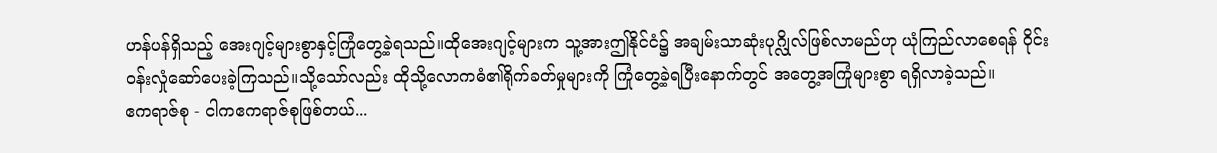ဟန်ပန်ရှိသည့် အေးဂျင့်များစွာနှင့်ကြုံတွေ့ခဲ့ရသည်။ထိုအေးဂျင့်များက သူ့အားဤနိုင်ငံ၌ အချမ်းသာဆုံးပုဂ္လိုလ်ဖြစ်လာမည်ဟု ယုံကြည်လာစေရန် ဝိုင်း၀န်းလှုံဆော်ပေးခဲ့ကြသည်။သို့သော်လည်း ထိုသို့လောကဓံ၏ရိုက်ခတ်မှုများကို ကြုံတွေ့ခဲ့ရပြီးနောက်တွင် အတွေ့အကြုံများစွာ ရရှိလာခဲ့သည်။
ဧကရာဇ်စု - ငါကဧကရာဇ်စုဖြစ်တယ်...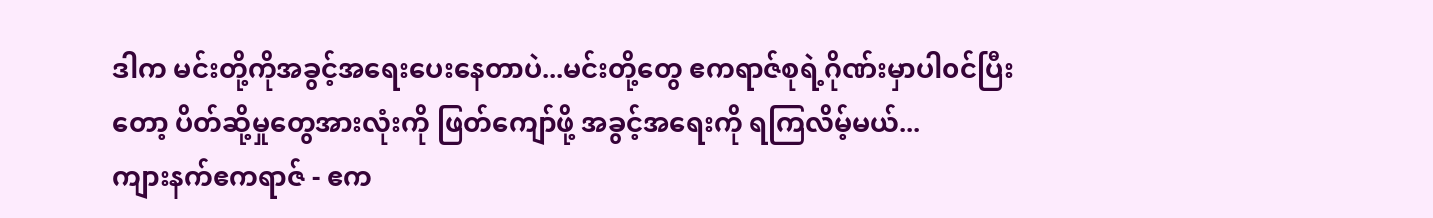ဒါက မင်းတို့ကိုအခွင့်အရေးပေးနေတာပဲ...မင်းတို့တွေ ဧကရာဇ်စုရဲ့ဂိုဏ်းမှာပါ၀င်ပြီးတော့ ပိတ်ဆို့မှုတွေအားလုံးကို ဖြတ်ကျော်ဖို့ အခွင့်အရေးကို ရကြလိမ့်မယ်...
ကျားနက်ဧကရာဇ် - ဧက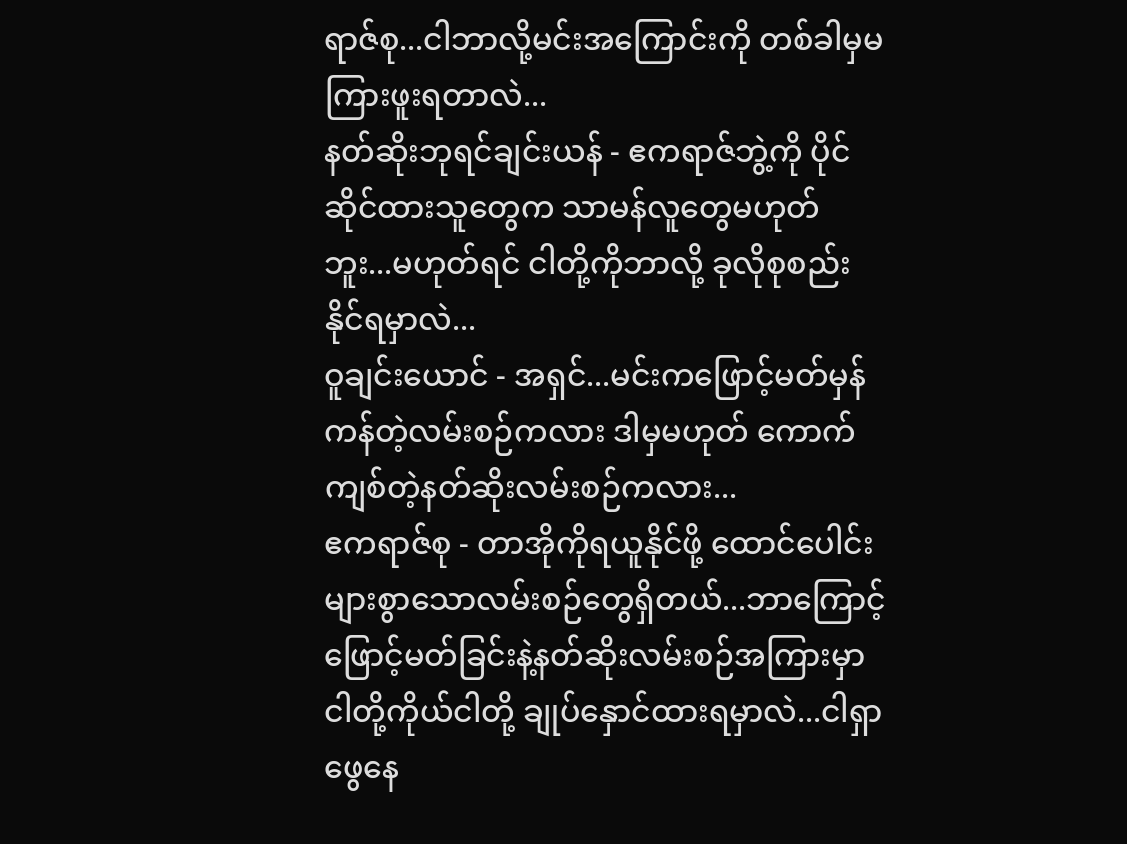ရာဇ်စု...ငါဘာလို့မင်းအကြောင်းကို တစ်ခါမှမကြားဖူးရတာလဲ...
နတ်ဆိုးဘုရင်ချင်းယန် - ဧကရာဇ်ဘွဲ့ကို ပိုင်ဆိုင်ထားသူတွေက သာမန်လူတွေမဟုတ်ဘူး...မဟုတ်ရင် ငါတို့ကိုဘာလို့ ခုလိုစုစည်းနိုင်ရမှာလဲ...
ဝူချင်းယောင် - အရှင်...မင်းကဖြောင့်မတ်မှန်ကန်တဲ့လမ်းစဉ်ကလား ဒါမှမဟုတ် ကောက်ကျစ်တဲ့နတ်ဆိုးလမ်းစဉ်ကလား...
ဧကရာဇ်စု - တာအိုကိုရယူနိုင်ဖို့ ထောင်ပေါင်းများစွာသောလမ်းစဉ်တွေရှိတယ်...ဘာကြောင့် ဖြောင့်မတ်ခြင်းနဲ့နတ်ဆိုးလမ်းစဉ်အကြားမှာ ငါတို့ကိုယ်ငါတို့ ချုပ်နှောင်ထားရမှာလဲ...ငါရှာဖွေနေ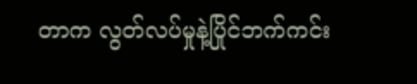တာက လွတ်လပ်မှုနဲ့ပြိုင်ဘက်ကင်း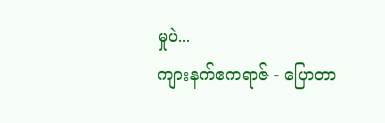မှုပဲ...
ကျားနက်ဧကရာဇ် - ပြောတာ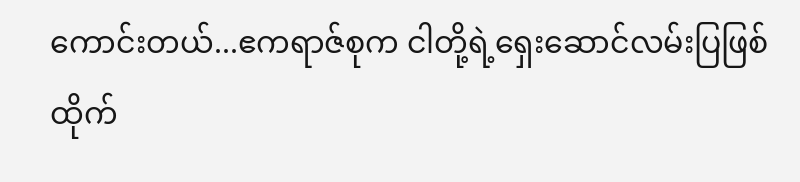ကောင်းတယ်...ဧကရာဇ်စုက ငါတို့ရဲ့ရှေးဆောင်လမ်းပြဖြစ်ထိုက်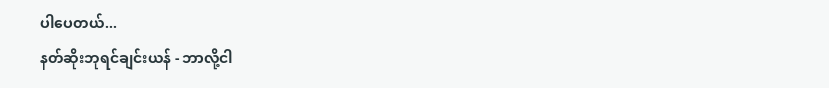ပါပေတယ်...
နတ်ဆိုးဘုရင်ချင်းယန် - ဘာလို့ငါ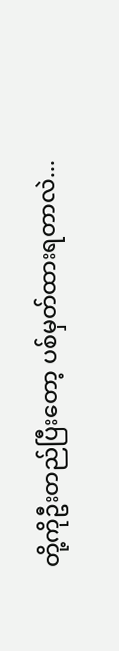တို့ကိုဦးတည်ပြီးတော့ ပစ်မှတ်ထားရတာလဲ...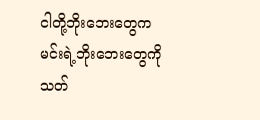ငါတို့ဘိုးဘေးတွေက မင်းရဲ့ဘိုးဘေးတွေကို သတ်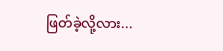ဖြတ်ခဲ့လို့လား...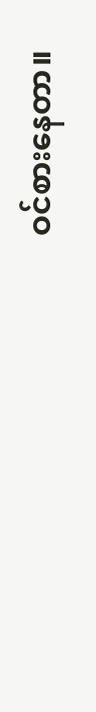ဝင်စားနေတာ။